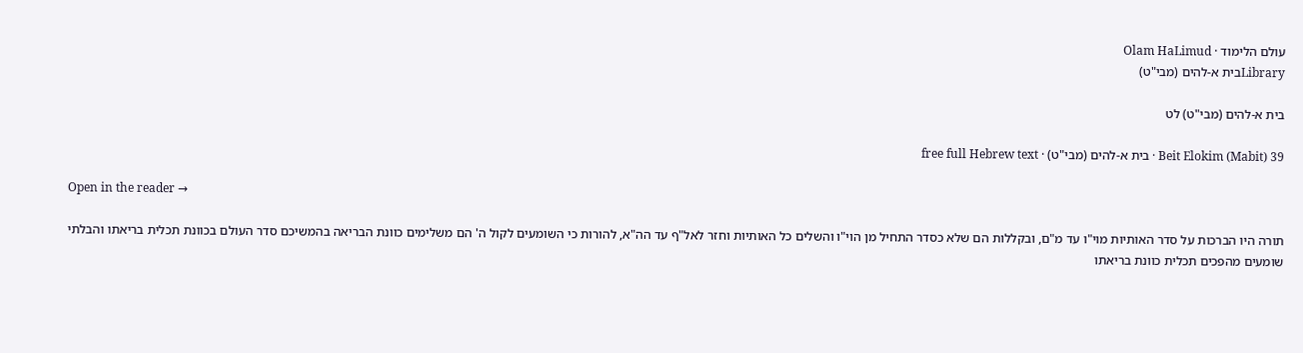עולם הלימוד · Olam HaLimud
Libraryבית א-להים (מבי"ט)

בית א-להים (מבי"ט) לט

Beit Elokim (Mabit) 39 · בית א-להים (מבי"ט) · free full Hebrew text

Open in the reader →

תורה היו הברכות על סדר האותיות מוי"ו עד מ"ם, ובקללות הם שלא כסדר התחיל מן הוי"ו והשלים כל האותיות וחזר לאל"ף עד הה"א, להורות כי השומעים לקול ה' הם משלימים כוונת הבריאה בהמשיכם סדר העולם בכוונת תכלית בריאתו והבלתי שומעים מהפכים תכלית כוונת בריאתו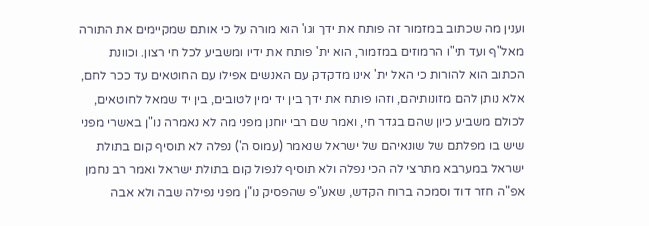וענין מה שכתוב במזמור זה פותח את ידך וגו' הוא מורה על כי אותם שמקיימים את התורה מאל"ף ועד תי"ו הרמוזים במזמור, הוא ית' פותח את ידיו ומשביע לכל חי רצון. וכוונת הכתוב הוא להורות כי האל ית' אינו מדקדק עם האנשים אפילו עם החוטאים עד ככר לחם, אלא נותן להם מזונותיהם, וזהו פותח את ידך בין יד ימין לטובים, בין יד שמאל לחוטאים, לכולם משביע כיון שהם בגדר חי, ואמר שם רבי יוחנן מפני מה לא נאמרה נו"ן באשרי מפני שיש בו מפלתם של שונאיהם של ישראל שנאמר (עמוס ה') נפלה לא תוסיף קום בתולת ישראל במערבא מתרצי לה הכי נפלה ולא תוסיף לנפול קום בתולת ישראל ואמר רב נחמן אפ"ה חזר דוד וסמכה ברוח הקדש, שאע"פ שהפסיק נו"ן מפני נפילה שבה ולא אבה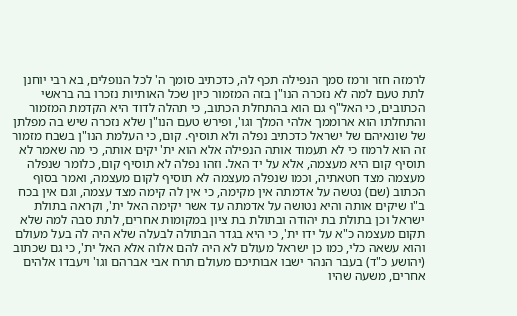לרמזה חזר ורמז סמך הנפילה תכף לה, כדכתיב סומך ה' לכל הנופלים, בא רבי יוחנן לתת טעם למה לא נזכרה הנו"ן בזה המזמור כיון שכל האותיות נזכרו בה בראשי הכתובים, כי האל"ף גם הוא בהתחלת הכתוב, כי תהלה לדוד היא הקדמת המזמור והתחלתו הוא ארוממך אלהי המלך וגו', ופירש טעם הנו"ן שלא נזכרה שיש בה מפלתן של שונאיהם של ישראל כדכתיב נפלה ולא תוסיף. קום, כי העלמת הנו"ן בשבח מזמור זה הוא לרמוז כי לא תעמוד אותה הנפילה אלא הוא ית' יקים אותה, כי מה שאמר לא תוסיף קום היא מעצמה, אלא על יד האל. וזהו נפלה לא תוסיף קום, כלומר שנפלה מעצמה מצד חטאתיה, וכמו שנפלה מעצמה לא תוסיף לקום מעצמה, ואמר בסוף הכתוב (שם) נטשה על אדמתה אין מקימה, כי אין לה קימה מצד עצמה, וגם אין בכח ב"ו שיקים אותה והיא נטושה על אדמתה עד אשר יקימה האל ית', וקראה בתולת ישראל וכן בתולת בת יהודה ובתולת בת ציון במקומות אחרים, לתת סבה למה שלא תקום מעצמה כ"א על ידו ית', כי היא בגדר הבתולה לבעלה שלא היה לה בעל מעולם והוא עשאה כלי, כמו כן ישראל מעולם לא היה להם אלוה אלא האל ית', כי גם שכתוב (יהושע כ"ד) בעבר הנהר ישבו אבותיכם מעולם תרח אבי אברהם וגו' ויעבדו אלהים אחרים, משעה שהיו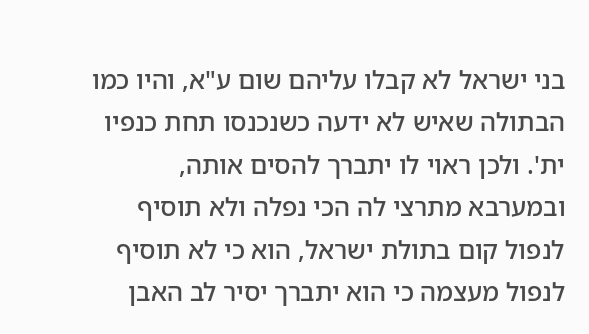בני ישראל לא קבלו עליהם שום ע"א, והיו כמו הבתולה שאיש לא ידעה כשנכנסו תחת כנפיו ית'. ולכן ראוי לו יתברך להסים אותה, ובמערבא מתרצי לה הכי נפלה ולא תוסיף לנפול קום בתולת ישראל, הוא כי לא תוסיף לנפול מעצמה כי הוא יתברך יסיר לב האבן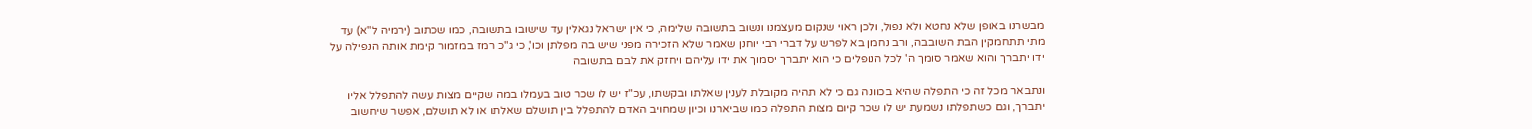מבשרנו באופן שלא נחטא ולא נפול, ולכן ראוי שנקום מעצמנו ונשוב בתשובה שלימה, כי אין ישראל נגאלין עד שישובו בתשובה, כמו שכתוב (ירמיה ל"א) עד מתי תתחמקין הבת השובבה, ורב נחמן בא לפרש על דברי רבי יוחנן שאמר שלא הזכירה מפני שיש בה מפלתן וכו', כי ג"כ רמז במזמור קימת אותה הנפילה על ידו יתברך והוא שאמר סומך ה' לכל הנופלים כי הוא יתברך יסמוך את ידו עליהם ויחזק את לבם בתשובה

ונתבאר מכל זה כי התפלה שהיא בכוונה גם כי לא תהיה מקובלת לענין שאלתו ובקשתו, עכ"ז יש לו שכר טוב בעמלו במה שקיים מצות עשה להתפלל אליו יתברך, וגם כשתפלתו נשמעת יש לו שכר קיום מצות התפלה כמו שביארנו וכיון שמחויב האדם להתפלל בין תושלם שאלתו או לא תושלם, אפשר שיחשוב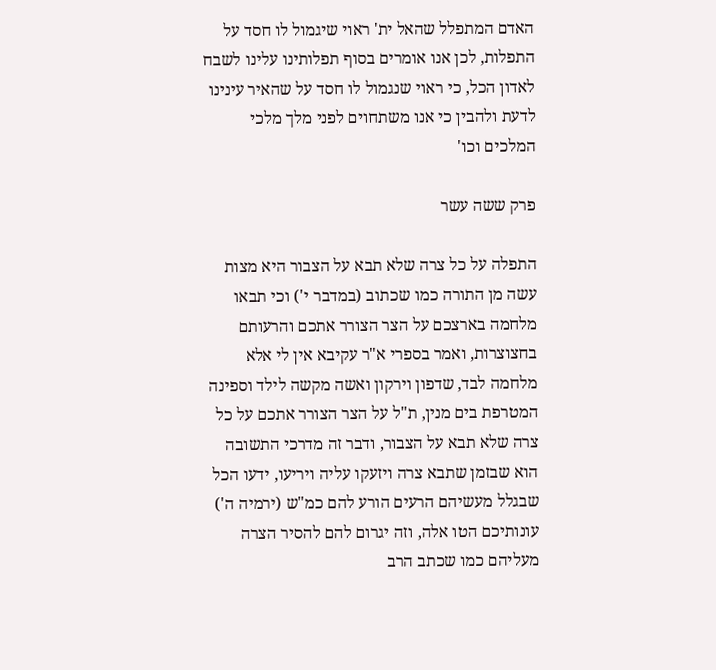האדם המתפלל שהאל ית' ראוי שיגמול לו חסד על התפלות, לכן אנו אומרים בסוף תפלותינו עלינו לשבח לאדון הכל, כי ראוי שנגמול לו חסד על שהאיר עינינו לדעת ולהבין כי אנו משתחוים לפני מלך מלכי המלכים וכו'

פרק ששה עשר

התפלה על כל צרה שלא תבא על הצבור היא מצות עשה מן התורה כמו שכתוב (במדבר י') וכי תבאו מלחמה בארצכם על הצר הצורר אתכם והרעותם בחצוצרות, ואמר בספרי א"ר עקיבא אין לי אלא מלחמה לבד, שדפון וירקון ואשה מקשה לילד וספינה המטרפת בים מנין, ת"ל על הצר הצורר אתכם על כל צרה שלא תבא על הצבור, ודבר זה מדרכי התשובה הוא שבזמן שתבא צרה ויזעקו עליה ויריעו, ידעו הכל שבגלל מעשיהם הרעים הורע להם כמ"ש (ירמיה ה') עונותיכם הטו אלה, וזה יגרום להם להסיר הצרה מעליהם כמו שכתב הרב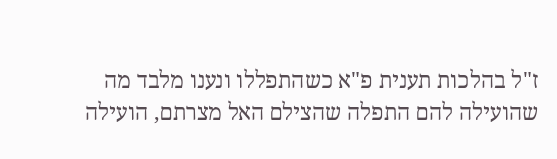ז"ל בהלכות תענית פ"א כשהתפללו ונענו מלבד מה שהועילה להם התפלה שהצילם האל מצרתם, הועילה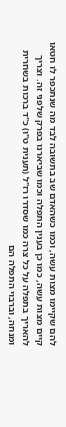להם שקיימו מצות עשה, וכמו כשהאדם שב בתשובה לבד מה שנתכפר לו חטאו קיים מצות עשה, כמו כן בענין התפלה וכמו שביארנו בפרק שלפני זה. וצריך להאריך בתפלה על כל צרה כמו שסדרו רז"ל (תענית ט"ו) כ"ד ברכות בשחרית ומנחה, וברבוי התפלה הם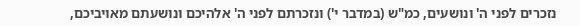נזכרים לפני ה' ונושעים, כמ"ש (במדבר י') ונזכרתם לפני ה' אלהיכם ונושעתם מאויביכם,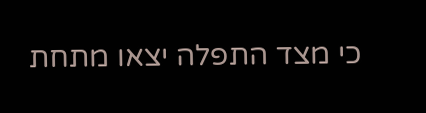כי מצד התפלה יצאו מתחת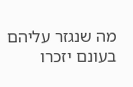מה שנגזר עליהם בעונם יזכרו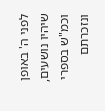לפני ה' באופן שיהיו נושעים, וכמ"ש בספרי ונזכרתם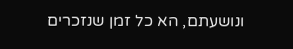ונושעתם, הא כל זמן שנזכרים